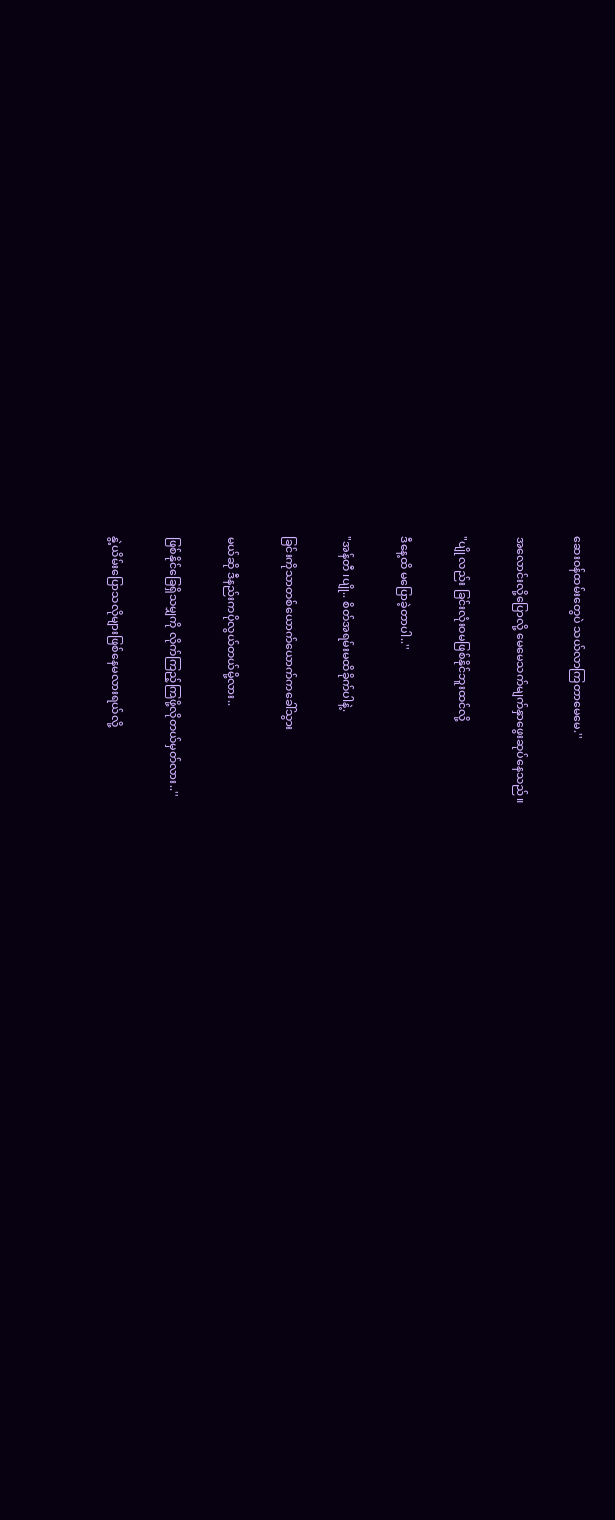ဆေးဝန်ထမ်းတွေပဲ သယ်လာကြတာမေမေ.''

အလောင်းလို့ပြောလို့ မေမေသက်မျက်နှာဖွေးဆုပ်နေသည်။

"ပျို လည်း ခြင်းလုံးဝမဖြစ်နိုင်ဘူးထင်လို့

ဒီနေ့ထိ မပြောခဲ့တာပါ..''

"အန်တီ ၊ပျို.. စိတ်အရမ်းမထိခိုက်ပါနဲ့.

ခြင်းကိုသာတစ်ယောက်ယောက်ကခေါ်သွား

မယ်ဆို ဒီနည်းကပိုလွယ်တယ်မို့လား..

ဖြစ်နိုင်ခြေရှိသမျှကို လိုက်ကြည့်ကြဖို့လိုတယ်မှတ်လား..''

နွဲ့ယိမ်းပြောသလိုများဖြစ်နေမလားရယ်လို့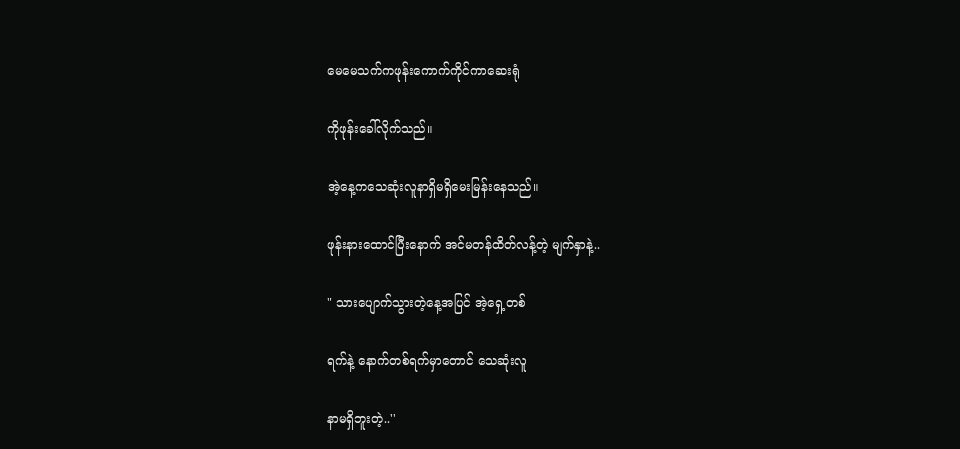မေမေသက်ကဖုန်းကောက်ကိုင်ကာဆေးရုံ

ကိုဖုန်းခေါ်လိုက်သည်။

အဲ့နေ့ကသေဆုံးလူနာရှိမရှိမေးမြန်းနေသည်။

ဖုန်းနားထောင်ပြီးနောက် အင်မတန်ထိတ်လန့်တဲ့ မျက်နှာနဲ့..

" သားပျောက်သွားတဲ့နေ့အပြင် အဲ့ရှေ့တစ်

ရက်နဲ့ နောက်တစ်ရက်မှာတောင် သေဆုံးလူ

နာမရှိဘူးတဲ့..''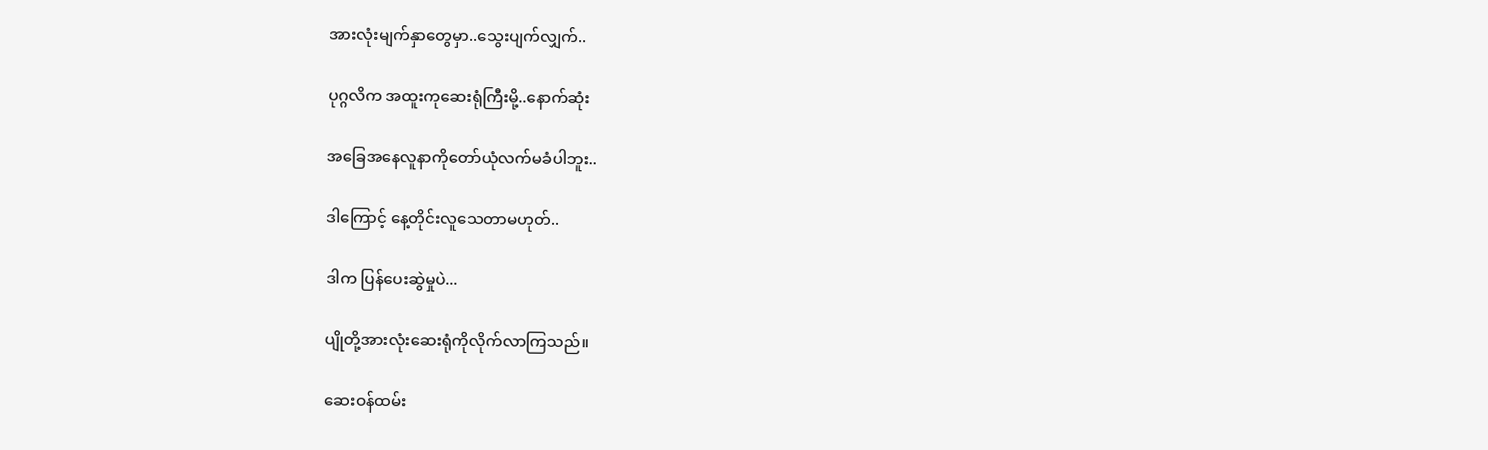အားလုံးမျက်နှာတွေမှာ..သွေးပျက်လျှက်..

ပုဂ္ဂလိက အထူးကုဆေးရုံကြီးမို့..နောက်ဆုံး

အခြေအနေလူနာကိုတော်ယုံလက်မခံပါဘူး..

ဒါကြောင့် နေ့တိုင်းလူသေတာမဟုတ်..

ဒါက ပြန်ပေးဆွဲမှုပဲ...

ပျိုတို့အားလုံးဆေးရုံကိုလိုက်လာကြသည်။

ဆေးဝန်ထမ်း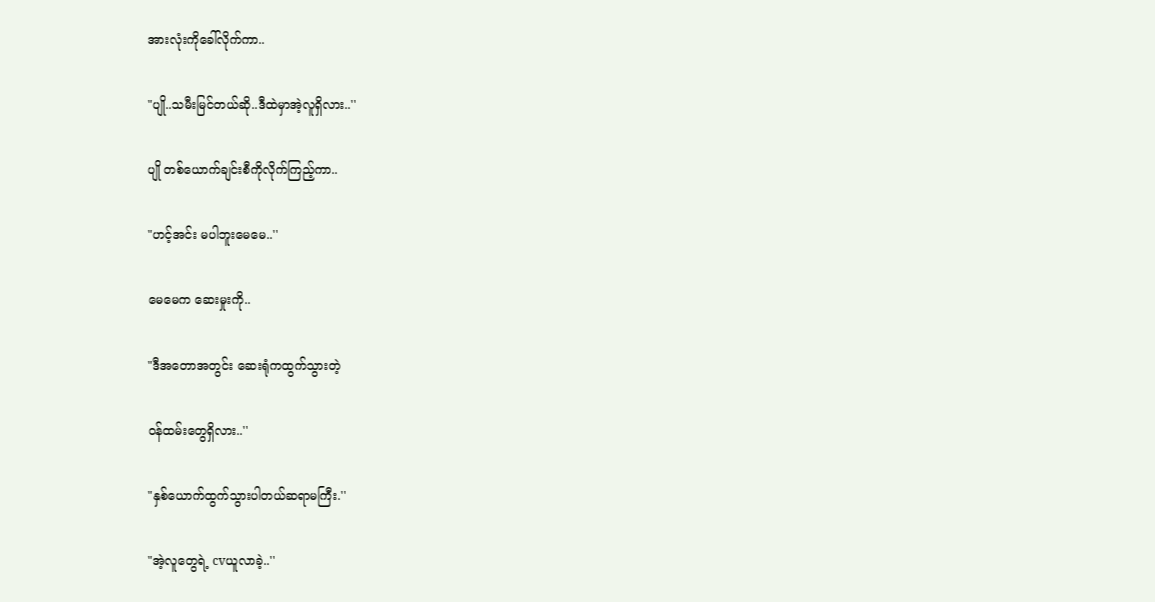အားလုံးကိုခေါ်လိုက်ကာ..

"ပျို..သမီးမြင်တယ်ဆို..ဒီထဲမှာအဲ့လူရှိလား..''

ပျို တစ်ယောက်ချင်းစီကိုလိုက်ကြည့်ကာ..

"ဟင့်အင်း မပါဘူးမေမေ..''

မေမေက ဆေးမှုးကို..

"ဒီအတောအတွင်း ဆေးရုံကထွက်သွားတဲ့

ဝန်ထမ်းတွေရှိလား..''

"နှစ်ယောက်ထွက်သွားပါတယ်ဆရာမကြီး.''

"အဲ့လူတွေရဲ့ cvယူလာခဲ့..''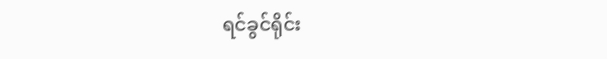ရင်ခွင်ရိုင်း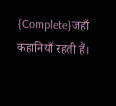{Complete}जहाँ कहानियाँ रहती हैं।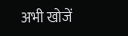अभी खोजें